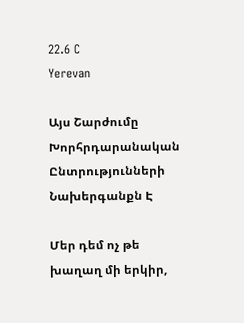22.6 C
Yerevan

Այս Շարժումը Խորհրդարանական Ընտրությունների Նախերգանքն Է

Մեր դեմ ոչ թե խաղաղ մի երկիր,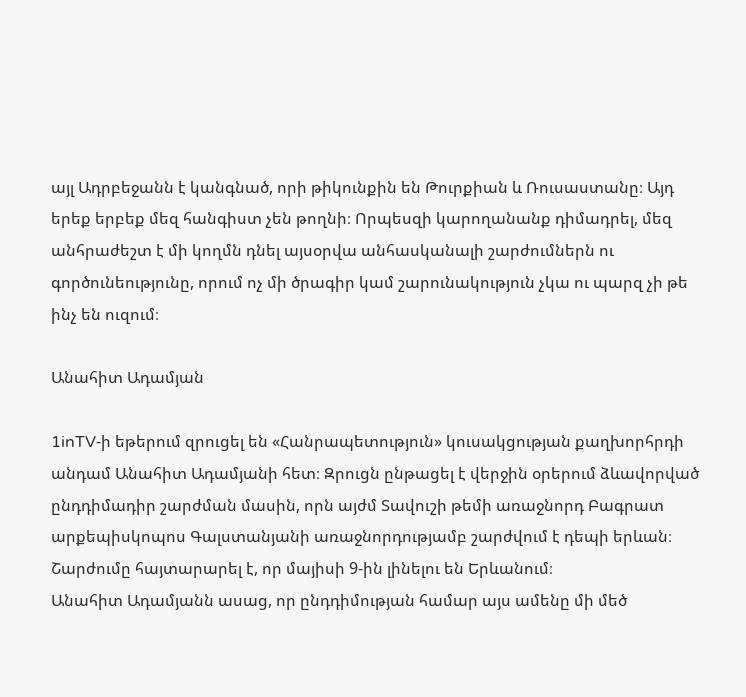այլ Ադրբեջանն է կանգնած, որի թիկունքին են Թուրքիան և Ռուսաստանը։ Այդ երեք երբեք մեզ հանգիստ չեն թողնի։ Որպեսզի կարողանանք դիմադրել, մեզ անհրաժեշտ է մի կողմն դնել այսօրվա անհասկանալի շարժումներն ու գործունեությունը, որում ոչ մի ծրագիր կամ շարունակություն չկա ու պարզ չի թե ինչ են ուզում։

Անահիտ Ադամյան

1inTV‑ի եթերում զրուցել են «Հանրապետություն» կուսակցության քաղխորհրդի անդամ Անահիտ Ադամյանի հետ։ Զրուցն ընթացել է վերջին օրերում ձևավորված ընդդիմադիր շարժման մասին, որն այժմ Տավուշի թեմի առաջնորդ Բագրատ արքեպիսկոպոս Գալստանյանի առաջնորդությամբ շարժվում է դեպի երևան։ Շարժումը հայտարարել է, որ մայիսի 9‑ին լինելու են Երևանում։
Անահիտ Ադամյանն ասաց, որ ընդդիմության համար այս ամենը մի մեծ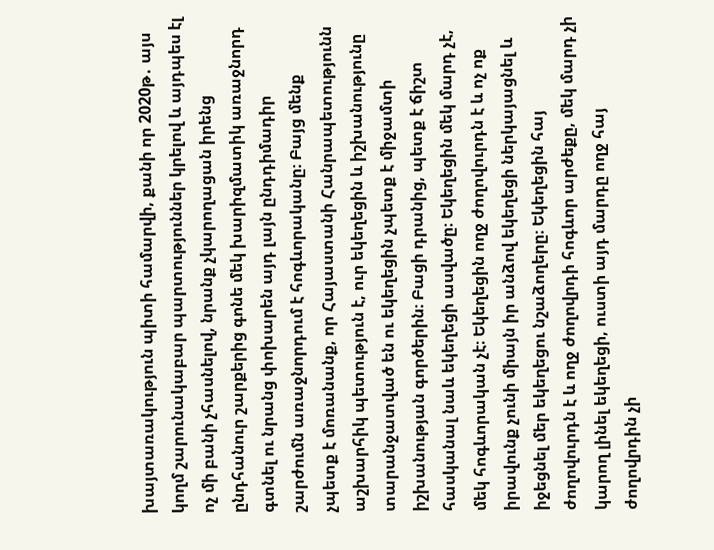խայտառակություն պիտի համարվի, քանի որ 2020թ․ այս կողմ շարունակաբար պարտություններ կրելով և այդպես էլ ոչ մի բանի չհասնելով, նրանք չկարողացան իրենց ընդհանուր շարքերից գոնե մեկ խարիզմատիկ առաջնորդ գտնել ու նրանց փոխարեն այդ լայն ընդդիմադիր շարժումն առաջնորդում է հոգևորականը։ Բայց մենք չպետք է մոռանանք, որ Հայաստանի Հանրապետությունն աշխարհիկ պետություն է, ուր եկեղեցին և իշխանությունը տարանջատված են ու եկեղեցին չպետք է միջամտի իշխանության գործերին։ Բացի դրանից, պետք է ճիշտ հասկանալ նաև եկեղեցի ասվածը։ Եկեղեցին մեկ մարդ չէ, մեկ հոգևորական չէ։ Եկեղեցին ողջ ժողովուրդն է և ոչ ոք իրավունք չունի միայն իր անձով եկեղեցի ներկայացնել և իջեցնել մեր եկեղեցու նշաձողերը։ Եկեղեցին հայ ժողովուրդն է և ողջ ժողովրդի հոգևոր արժեքը, մեկ մարդ չի կարող լինել եկեղեցի, ուստի այդ մարդը ողջ հայ ժողովրդին չի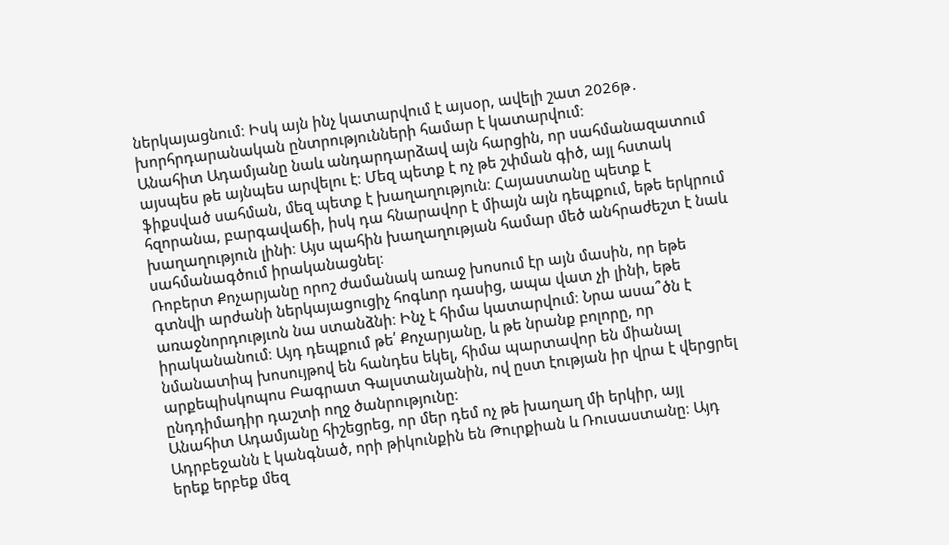ներկայացնում։ Իսկ այն ինչ կատարվում է այսօր, ավելի շատ 2026թ․ խորհրդարանական ընտրությունների համար է կատարվում։
Անահիտ Ադամյանը նաև անդարդարձավ այն հարցին, որ սահմանազատում այսպես թե այնպես արվելու է։ Մեզ պետք է ոչ թե շփման գիծ, այլ հստակ ֆիքսված սահման, մեզ պետք է խաղաղություն։ Հայաստանը պետք է հզորանա, բարգավաճի, իսկ դա հնարավոր է միայն այն դեպքում, եթե երկրում խաղաղություն լինի։ Այս պահին խաղաղության համար մեծ անհրաժեշտ է նաև սահմանագծում իրականացնել։
Ռոբերտ Քոչարյանը որոշ ժամանակ առաջ խոսում էր այն մասին, որ եթե գտնվի արժանի ներկայացուցիչ հոգևոր դասից, ապա վատ չի լինի, եթե առաջնորդությւոն նա ստանձնի։ Ինչ է հիմա կատարվում։ Նրա ասա՞ծն է իրականանում։ Այդ դեպքում թե՛ Քոչարյանը, և թե նրանք բոլորը, որ նմանատիպ խոսույթով են հանդես եկել, հիմա պարտավոր են միանալ արքեպիսկոպոս Բագրատ Գալստանյանին, ով ըստ էության իր վրա է վերցրել ընդդիմադիր դաշտի ողջ ծանրությունը։
Անահիտ Ադամյանը հիշեցրեց, որ մեր դեմ ոչ թե խաղաղ մի երկիր, այլ Ադրբեջանն է կանգնած, որի թիկունքին են Թուրքիան և Ռուսաստանը։ Այդ երեք երբեք մեզ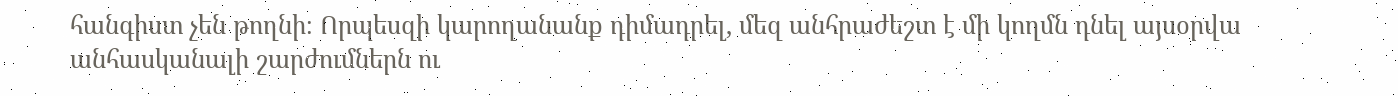հանգիստ չեն թողնի։ Որպեսզի կարողանանք դիմադրել, մեզ անհրաժեշտ է մի կողմն դնել այսօրվա անհասկանալի շարժումներն ու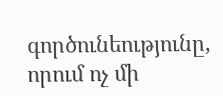գործունեությունը, որում ոչ մի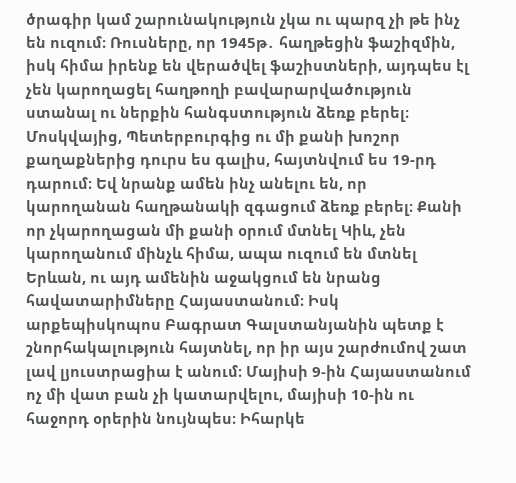ծրագիր կամ շարունակություն չկա ու պարզ չի թե ինչ են ուզում։ Ռուսները, որ 1945թ․ հաղթեցին ֆաշիզմին, իսկ հիմա իրենք են վերածվել ֆաշիստների, այդպես էլ չեն կարողացել հաղթողի բավարարվածություն ստանալ ու ներքին հանգստություն ձեռք բերել։ Մոսկվայից, Պետերբուրգից ու մի քանի խոշոր քաղաքներից դուրս ես գալիս, հայտնվում ես 19-րդ դարում։ Եվ նրանք ամեն ինչ անելու են, որ կարողանան հաղթանակի զգացում ձեռք բերել։ Քանի որ չկարողացան մի քանի օրում մտնել Կիև, չեն կարողանում մինչև հիմա, ապա ուզում են մտնել Երևան, ու այդ ամենին աջակցում են նրանց հավատարիմները Հայաստանում։ Իսկ արքեպիսկոպոս Բագրատ Գալստանյանին պետք է շնորհակալություն հայտնել, որ իր այս շարժումով շատ լավ լյուստրացիա է անում։ Մայիսի 9‑ին Հայաստանում ոչ մի վատ բան չի կատարվելու, մայիսի 10-ին ու հաջորդ օրերին նույնպես։ Իհարկե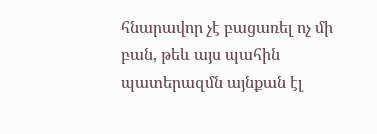հնարավոր չէ բացառել ոչ մի բան, թեև այս պահին պատերազմն այնքան էլ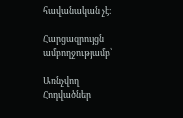հավանական չէ։

Հարցազրույցն ամբողջությամբ՝

Առնչվող Հոդվածներ